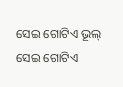ସେଇ ଗୋଟିଏ ଭୂଲ୍
ସେଇ ଗୋଟିଏ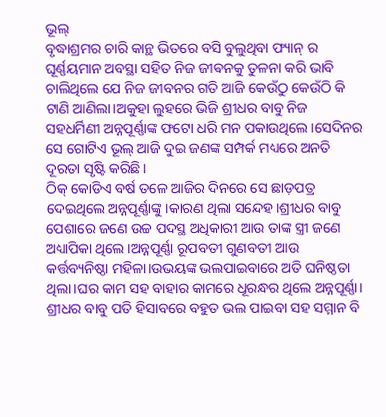ଭୂଲ୍
ବୃଦ୍ଧାଶ୍ରମର ଚାରି କାନ୍ଥ ଭିତରେ ବସି ବୁଲୁଥିବା ଫ୍ୟାନ୍ ର ଘୂର୍ଣ୍ଣୟମାନ ଅବସ୍ଥା ସହିତ ନିଜ ଜୀଵନକୁ ତୁଳନା କରି ଭାବି ଚାଲିଥିଲେ ଯେ ନିଜ ଜୀବନର ଗତି ଆଜି କେଉଁଠୁ କେଉଁଠି କି ଟାଣି ଆଣିଲା।ଅକୁହା ଲୁହରେ ଭିଜି ଶ୍ରୀଧର ବାବୁ ନିଜ ସହଧର୍ମିଣୀ ଅନ୍ନପୂର୍ଣ୍ଣାଙ୍କ ଫଟୋ ଧରି ମନ ପକାଉଥିଲେ।ସେଦିନର ସେ ଗୋଟିଏ ଭୂଲ୍ ଆଜି ଦୁଇ ଜଣଙ୍କ ସମ୍ପର୍କ ମଧ୍ୟରେ ଅନତି ଦୂରତା ସୃଷ୍ଟି କରିଛି।
ଠିକ୍ କୋଡିଏ ବର୍ଷ ତଳେ ଆଜିର ଦିନରେ ସେ ଛାଡ଼ପତ୍ର ଦେଇଥିଲେ ଅନ୍ନପୂର୍ଣ୍ଣାଙ୍କୁ।କାରଣ ଥିଲା ସନ୍ଦେହ।ଶ୍ରୀଧର ବାବୁ ପେଶାରେ ଜଣେ ଉଚ୍ଚ ପଦସ୍ଥ ଅଧିକାରୀ ଆଉ ତାଙ୍କ ସ୍ତ୍ରୀ ଜଣେ ଅଧ୍ୟାପିକା ଥିଲେ।ଅନ୍ନପୂର୍ଣ୍ଣା ରୂପବତୀ ଗୁଣବତୀ ଆଉ କର୍ତ୍ତବ୍ୟନିଷ୍ଠା ମହିଳା।ଉଭୟଙ୍କ ଭଲପାଇବାରେ ଅତି ଘନିଷ୍ଠତା ଥିଲା।ଘର କାମ ସହ ବାହାର କାମରେ ଧୂରନ୍ଧର ଥିଲେ ଅନ୍ନପୂର୍ଣ୍ଣା। ଶ୍ରୀଧର ବାବୁ ପତି ହିସାବରେ ବହୁତ ଭଲ ପାଇବା ସହ ସମ୍ମାନ ବି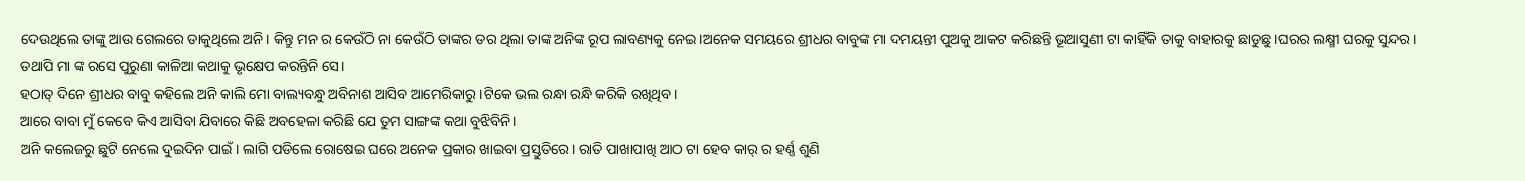ଦେଉଥିଲେ ତାଙ୍କୁ ଆଉ ଗେଲରେ ଡାକୁଥିଲେ ଅନି। କିନ୍ତୁ ମନ ର କେଉଁଠି ନା କେଉଁଠି ତାଙ୍କର ଡର ଥିଲା ତାଙ୍କ ଅନିଙ୍କ ରୂପ ଲାବଣ୍ୟକୁ ନେଇ।ଅନେକ ସମୟରେ ଶ୍ରୀଧର ବାବୁଙ୍କ ମା ଦମୟନ୍ତୀ ପୁଅକୁ ଆକଟ କରିଛନ୍ତି ଭୂଆସୁଣୀ ଟା କାହିଁକି ତାକୁ ବାହାରକୁ ଛାଡୁଛୁ।ଘରର ଲକ୍ଷ୍ମୀ ଘରକୁ ସୁନ୍ଦର। ତଥାପି ମା ଙ୍କ ରସେ ପୁରୁଣା କାଳିଆ କଥାକୁ ଭୃକ୍ଷେପ କରନ୍ତିନି ସେ।
ହଠାତ୍ ଦିନେ ଶ୍ରୀଧର ବାବୁ କହିଲେ ଅନି କାଲି ମୋ ବାଲ୍ୟବନ୍ଧୁ ଅବିନାଶ ଆସିବ ଆମେରିକାରୁ।ଟିକେ ଭଲ ରନ୍ଧା ରନ୍ଧି କରିକି ରଖିଥିବ।
ଆରେ ବାବା ମୁଁ କେବେ କିଏ ଆସିବା ଯିବାରେ କିଛି ଅବହେଳା କରିଛି ଯେ ତୁମ ସାଙ୍ଗଙ୍କ କଥା ବୁଝିବିନି।
ଅନି କଲେଜରୁ ଛୁଟି ନେଲେ ଦୁଇଦିନ ପାଇଁ। ଲାଗି ପଡିଲେ ରୋଷେଇ ଘରେ ଅନେକ ପ୍ରକାର ଖାଇବା ପ୍ରସ୍ତୁତିରେ। ରାତି ପାଖାପାଖି ଆଠ ଟା ହେବ କାର୍ ର ହର୍ଣ୍ଣ ଶୁଣି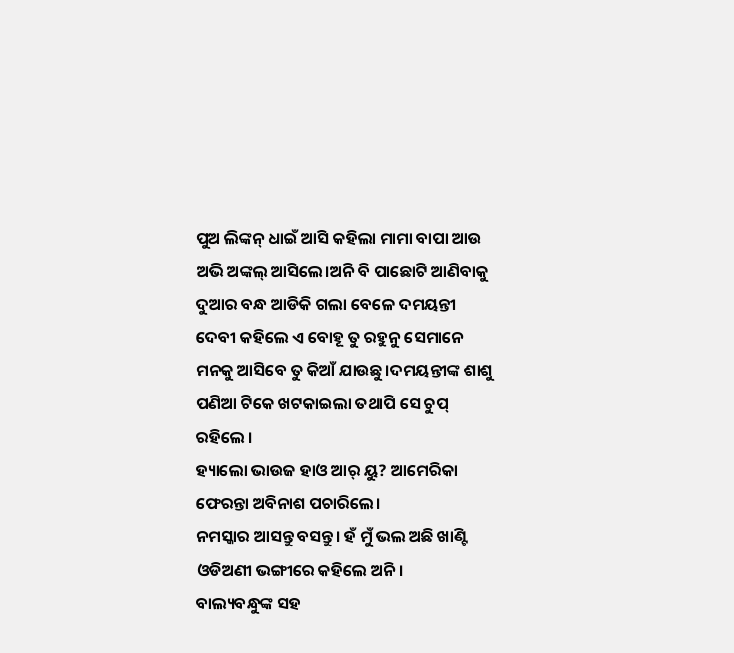ପୁଅ ଲିଙ୍କନ୍ ଧାଇଁ ଆସି କହିଲା ମାମା ବାପା ଆଉ ଅଭି ଅଙ୍କଲ୍ ଆସିଲେ।ଅନି ବି ପାଛୋଟି ଆଣିବାକୁ ଦୁଆର ବନ୍ଧ ଆଡିକି ଗଲା ବେଳେ ଦମୟନ୍ତୀ ଦେବୀ କହିଲେ ଏ ବୋହୂ ତୁ ରହୁନୁ ସେମାନେ ମନକୁ ଆସିବେ ତୁ କିଆଁ ଯାଉଛୁ।ଦମୟନ୍ତୀଙ୍କ ଶାଶୁ ପଣିଆ ଟିକେ ଖଟକାଇଲା ତଥାପି ସେ ଚୁପ୍ ରହିଲେ ।
ହ୍ୟାଲୋ ଭାଉଜ ହାଓ ଆର୍ ୟୁ? ଆମେରିକା ଫେରନ୍ତା ଅବିନାଶ ପଚାରିଲେ।
ନମସ୍କାର ଆସନ୍ତୁ ବସନ୍ତୁ। ହଁ ମୁଁ ଭଲ ଅଛି ଖାଣ୍ଟି ଓଡିଅଣୀ ଭଙ୍ଗୀରେ କହିଲେ ଅନି।
ବାଲ୍ୟବନ୍ଧୁଙ୍କ ସହ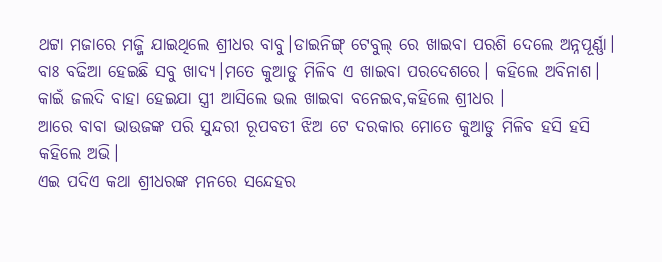ଥଟ୍ଟା ମଜାରେ ମଜ୍ଜି ଯାଇଥିଲେ ଶ୍ରୀଧର ବାବୁ।ଡାଇନିଙ୍ଗ୍ ଟେବୁଲ୍ ରେ ଖାଇବା ପରଶି ଦେଲେ ଅନ୍ନପୂର୍ଣ୍ଣା।
ବାଃ ବଢିଆ ହେଇଛି ସବୁ ଖାଦ୍ୟ।ମତେ କୁଆଡୁ ମିଳିବ ଏ ଖାଇବା ପରଦେଶରେ। କହିଲେ ଅବିନାଶ।
କାଇଁ ଜଲଦି ବାହା ହେଇଯା ସ୍ତ୍ରୀ ଆସିଲେ ଭଲ ଖାଇବା ବନେଇବ,କହିଲେ ଶ୍ରୀଧର ।
ଆରେ ବାବା ଭାଉଜଙ୍କ ପରି ସୁନ୍ଦରୀ ରୂପବତୀ ଝିଅ ଟେ ଦରକାର ମୋତେ କୁଆଡୁ ମିଳିବ ହସି ହସି କହିଲେ ଅଭି।
ଏଇ ପଦିଏ କଥା ଶ୍ରୀଧରଙ୍କ ମନରେ ସନ୍ଦେହର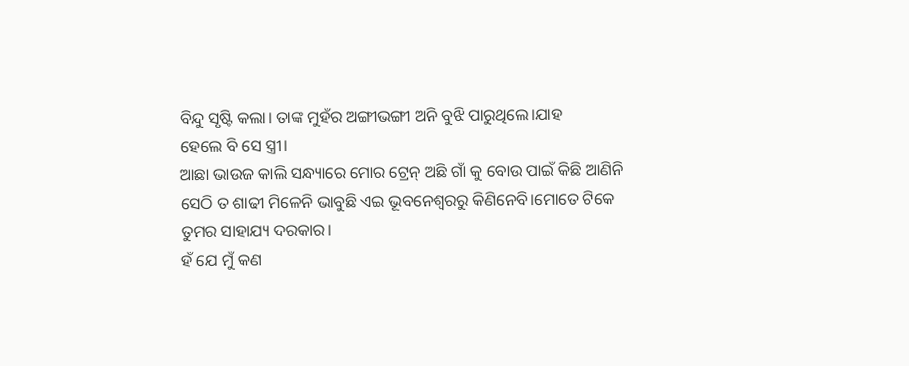ବିନ୍ଦୁ ସୃଷ୍ଟି କଲା। ତାଙ୍କ ମୁହଁର ଅଙ୍ଗୀଭଙ୍ଗୀ ଅନି ବୁଝି ପାରୁଥିଲେ।ଯାହ
ହେଲେ ବି ସେ ସ୍ତ୍ରୀ।
ଆଛା ଭାଉଜ କାଲି ସନ୍ଧ୍ୟାରେ ମୋର ଟ୍ରେନ୍ ଅଛି ଗାଁ କୁ ବୋଉ ପାଇଁ କିଛି ଆଣିନି ସେଠି ତ ଶାଢୀ ମିଳେନି ଭାବୁଛି ଏଇ ଭୂବନେଶ୍ୱରରୁ କିଣିନେବି।ମୋତେ ଟିକେ ତୁମର ସାହାଯ୍ୟ ଦରକାର।
ହଁ ଯେ ମୁଁ କଣ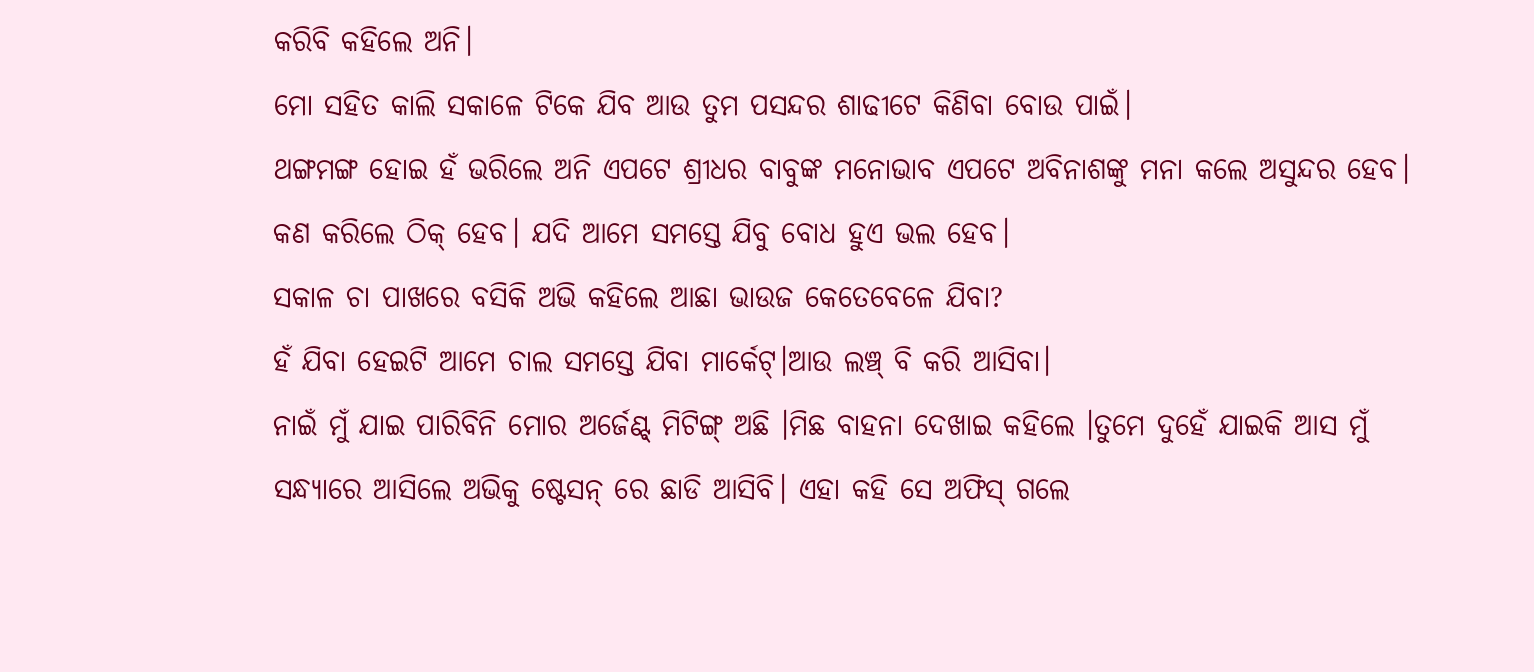କରିବି କହିଲେ ଅନି।
ମୋ ସହିତ କାଲି ସକାଳେ ଟିକେ ଯିବ ଆଉ ତୁମ ପସନ୍ଦର ଶାଢୀଟେ କିଣିବା ବୋଉ ପାଇଁ।
ଥଙ୍ଗମଙ୍ଗ ହୋଇ ହଁ ଭରିଲେ ଅନି ଏପଟେ ଶ୍ରୀଧର ବାବୁଙ୍କ ମନୋଭାବ ଏପଟେ ଅବିନାଶଙ୍କୁ ମନା କଲେ ଅସୁନ୍ଦର ହେବ।
କଣ କରିଲେ ଠିକ୍ ହେବ। ଯଦି ଆମେ ସମସ୍ତେ ଯିବୁ ବୋଧ ହୁଏ ଭଲ ହେବ।
ସକାଳ ଚା ପାଖରେ ବସିକି ଅଭି କହିଲେ ଆଛା ଭାଉଜ କେତେବେଳେ ଯିବା?
ହଁ ଯିବା ହେଇଟି ଆମେ ଚାଲ ସମସ୍ତେ ଯିବା ମାର୍କେଟ୍।ଆଉ ଲଞ୍ଚ୍ ବି କରି ଆସିବା।
ନାଇଁ ମୁଁ ଯାଇ ପାରିବିନି ମୋର ଅର୍ଜେଣ୍ଟ୍ ମିଟିଙ୍ଗ୍ ଅଛି ।ମିଛ ବାହନା ଦେଖାଇ କହିଲେ ।ତୁମେ ଦୁହେଁ ଯାଇକି ଆସ ମୁଁ ସନ୍ଧ୍ୟାରେ ଆସିଲେ ଅଭିକୁ ଷ୍ଟେସନ୍ ରେ ଛାଡି ଆସିବି। ଏହା କହି ସେ ଅଫିସ୍ ଗଲେ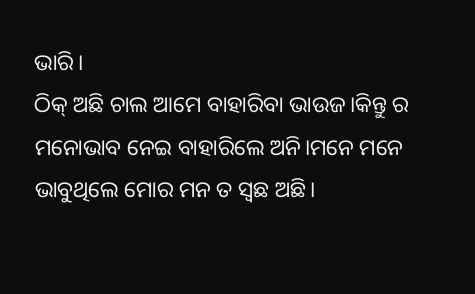ଭାରି।
ଠିକ୍ ଅଛି ଚାଲ ଆମେ ବାହାରିବା ଭାଉଜ।କିନ୍ତୁ ର ମନୋଭାବ ନେଇ ବାହାରିଲେ ଅନି।ମନେ ମନେ ଭାବୁଥିଲେ ମୋର ମନ ତ ସ୍ୱଛ ଅଛି।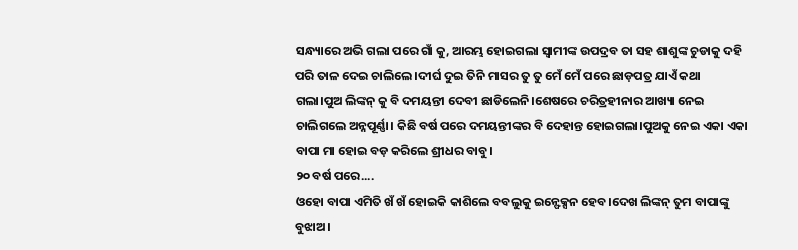ସନ୍ଧ୍ୟାରେ ଅଭି ଗଲା ପରେ ଗାଁ କୁ, ଆରମ୍ଭ ହୋଇଗଲା ସ୍ଵାମୀଙ୍କ ଉପଦ୍ରବ ତା ସହ ଶାଶୁଙ୍କ ଚୁଡାକୁ ଦହି ପରି ତାଳ ଦେଇ ଚାଲିଲେ।ଦୀର୍ଘ ଦୁଇ ତିନି ମାସର ତୁ ତୁ ମେଁ ମେଁ ପରେ ଛାଡ଼ପତ୍ର ଯାଏଁ କଥା ଗଲା।ପୁଅ ଲିଙ୍କନ୍ କୁ ବି ଦମୟନ୍ତୀ ଦେବୀ ଛାଡିଲେନି।ଶେଷରେ ଚରିତ୍ରହୀନାର ଆଖ୍ୟା ନେଇ ଚାଲିଗଲେ ଅନ୍ନପୂର୍ଣ୍ଣା। କିଛି ବର୍ଷ ପରେ ଦମୟନ୍ତୀଙ୍କର ବି ଦେହାନ୍ତ ହୋଇଗଲା।ପୁଅକୁ ନେଇ ଏକା ଏକା ବାପା ମା ହୋଇ ବଡ଼ କରିଲେ ଶ୍ରୀଧର ବାବୁ।
୨୦ ବର୍ଷ ପରେ....
ଓହୋ ବାପା ଏମିତି ଖଁ ଖଁ ହୋଇକି କାଶିଲେ ବବଲୁକୁ ଇନ୍ଫେକ୍ସନ ହେବ।ଦେଖ ଲିଙ୍କନ୍ ତୁମ ବାପାଙ୍କୁ ବୁଝାଅ।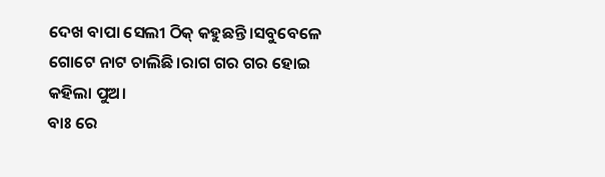ଦେଖ ବାପା ସେଲୀ ଠିକ୍ କହୁଛନ୍ତି।ସବୁବେଳେ ଗୋଟେ ନାଟ ଚାଲିଛି।ରାଗ ଗର ଗର ହୋଇ କହିଲା ପୁଅ।
ବାଃ ରେ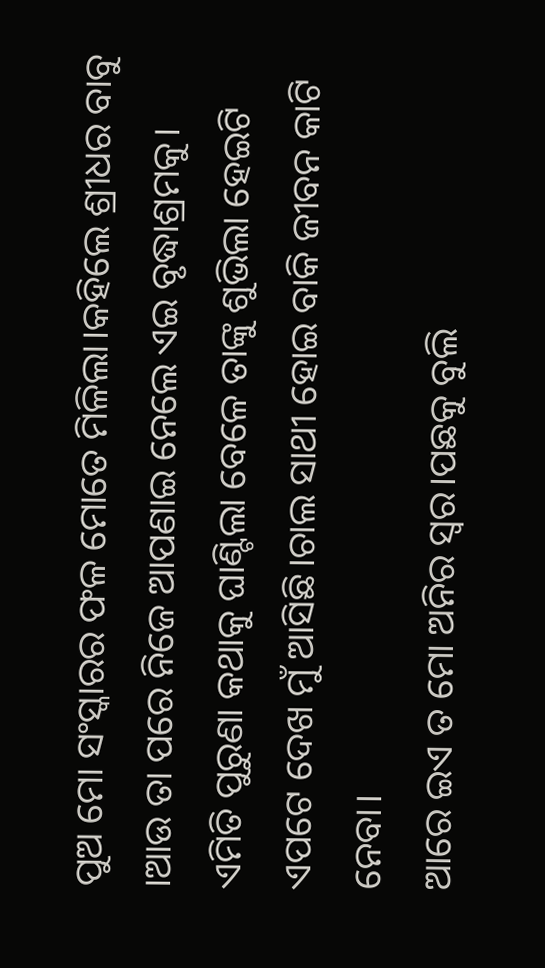ପୁଅ ମୋ ସଂସ୍କାରର ଫଳ ମୋତେ ମିଳିଲା।କହିଲେ ଶ୍ରୀଧର ବାବୁ ।ଆଉ ତା ପରେ ନିଜେ ଆପଣାଇ ନେଲେ ଏଇ ବୃଦ୍ଧାଶ୍ରମକୁ।
ଏମିତି ପୁରୁଣା କଥାକୁ ଘାଣ୍ଟିଲା ବେଳେ ତାଙ୍କୁ ଶୁଭିଲା ହେଇଟି ଏପଟେ ଦେଖ ମୁଁ ଆସିଛି।ଚାଲ ସାଥୀ ହୋଇ ବାକି ଜୀବନ କାଟି ନେବା।
ଆରେ ଇଏ ତ ମୋ ଅନିର ସ୍ୱର।ପଛକୁ ବୁଲି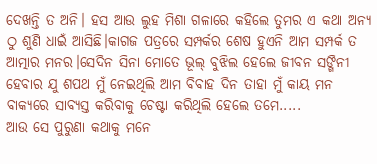ଦେଖନ୍ତି ତ ଅନି। ହସ ଆଉ ଲୁହ ମିଶା ଗଳାରେ କହିଲେ ତୁମର ଏ କଥା ଅନ୍ୟ ଠୁ ଶୁଣି ଧାଇଁ ଆସିଛି।କାଗଜ ପତ୍ରରେ ସମ୍ପର୍କର ଶେଷ ହୁଏନି ଆମ ସମ୍ପର୍କ ତ ଆତ୍ମାର ମନର।ସେଦିନ ସିନା ମୋତେ ଭୂଲ୍ ବୁଝିଲ ହେଲେ ଜୀବନ ସଙ୍ଗିନୀ ହେବାର ଯୁ ଶପଥ ମୁଁ ନେଇଥିଲି ଆମ ବିବାହ ଦିନ ତାହା ମୁଁ କାୟ ମନ ବାକ୍ୟରେ ସାବ୍ୟସ୍ତ କରିବାକୁ ଚେଷ୍ଟା କରିଥିଲି ହେଲେ ତମେ.....
ଆଉ ସେ ପୁରୁଣା କଥାକୁ ମନେ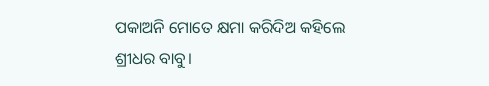ପକାଅନି ମୋତେ କ୍ଷମା କରିଦିଅ କହିଲେ ଶ୍ରୀଧର ବାବୁ।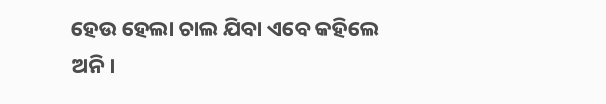ହେଉ ହେଲା ଚାଲ ଯିବା ଏବେ କହିଲେ ଅନି।